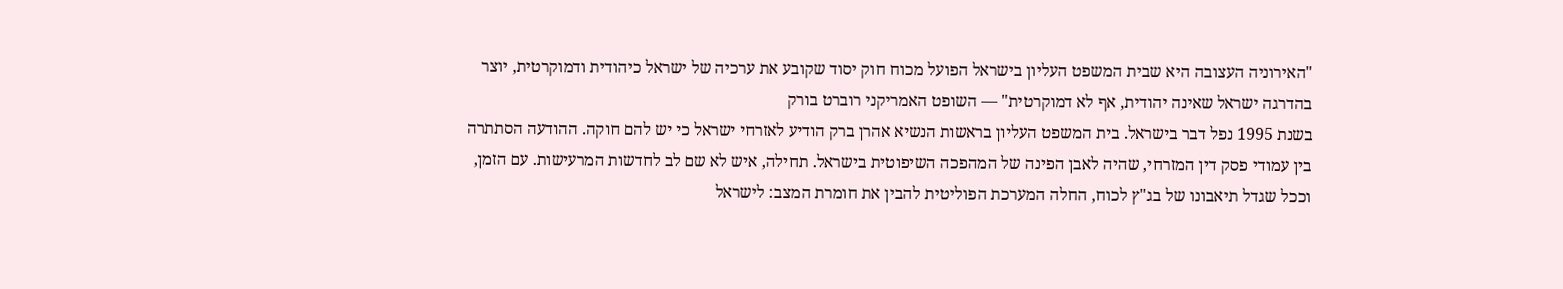"האירוניה העצובה היא שבית המשפט העליון בישראל הפועל מכוח חוק יסוד שקובע את ערכיה של ישראל כיהודית ודמוקרטית, יוצר בהדרגה ישראל שאינה יהודית, אף לא דמוקרטית" — השופט האמריקני רוברט בורק
בשנת 1995 נפל דבר בישראל. בית המשפט העליון בראשות הנשיא אהרן ברק הודיע לאזרחי ישראל כי יש להם חוקה. ההודעה הסתתרה בין עמודי פסק דין המזרחי, שהיה לאבן הפינה של המהפכה השיפוטית בישראל. תחילה, איש לא שם לב לחדשות המרעישות. עם הזמן, וככל שגדל תיאבונו של בג"ץ לכוח, החלה המערכת הפוליטית להבין את חומרת המצב: לישראל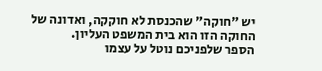יש "חוקה" שהכנסת לא חוקקה, ואדונה של החוקה הזו הוא בית המשפט העליון.
הספר שלפניכם נוטל על עצמו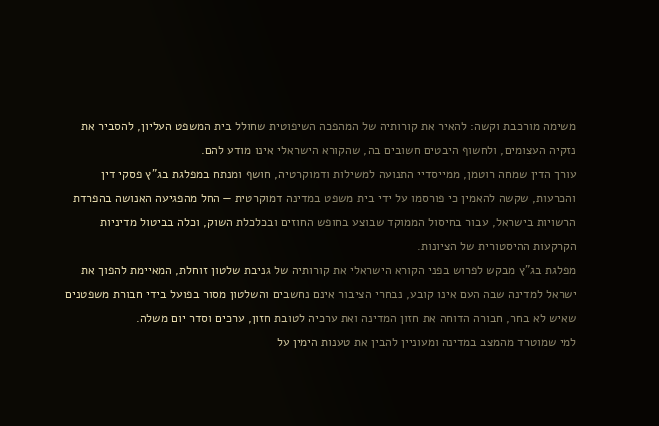משימה מורכבת וקשה: להאיר את קורותיה של המהפכה השיפוטית שחולל בית המשפט העליון, להסביר את נזקיה העצומים, ולחשוף היבטים חשובים בה, שהקורא הישראלי אינו מודע להם.
עורך הדין שמחה רוטמן, ממייסדיי התנועה למשילות ודמוקרטיה, חושף ומנתח במפלגת בג"ץ פסקי דין והכרעות, שקשה להאמין כי פורסמו על ידי בית משפט במדינה דמוקרטית — החל מהפגיעה האנושה בהפרדת הרשויות בישראל, עבור בחיסול הממוקד שבוצע בחופש החוזים ובכלכלת השוק, וכלה בביטול מדיניות הקרקעות ההיסטורית של הציונות.
מפלגת בג"ץ מבקש לפרוש בפני הקורא הישראלי את קורותיה של גניבת שלטון זוחלת, המאיימת להפוך את ישראל למדינה שבה העם אינו קובע, נבחרי הציבור אינם נחשבים והשלטון מסור בפועל בידי חבורת משפטנים שאיש לא בחר, חבורה הדוחה את חזון המדינה ואת ערכיה לטובת חזון, ערכים וסדר יום משלה.
למי שמוטרד מהמצב במדינה ומעוניין להבין את טענות הימין על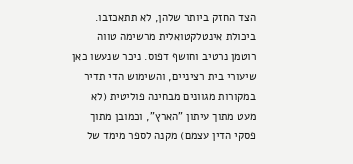הצד החזק ביותר שלהן, לא תתאכזבו.
ביכולת אינטלקטואלית מרשימה טווה רוטמן נרטיב וחושף דפוס. ניכר שנעשו כאן שיעורי בית רציניים, והשימוש הדי תדיר במקורות מגוונים מבחינה פוליטית (לא מעט מתוך עיתון "הארץ", וכמובן מתוך פסקי הדין עצמם) מקנה לספר מימד של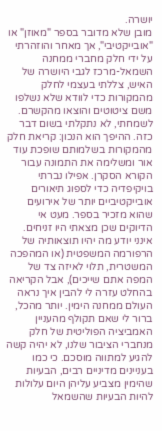יושרה.
מובן שלא מדובר בספר "מאוזן" או "אובייקטיבי", אך מאחר והוזהרתי על ידי חלק מחברי ממחנה השמאל-מרכז לגבי היושרה של האיש, צללתי בעצמי לחלק מהמקורות כדי לוודא שלא נשלפו משם ציטוטים והוצאו מהקשרם. לשמחתי, לא נתקלתי בשום דבר כזה. ההיפך הוא הנכון: קריאת חלק מהמקורות בשלמותם שופכת עוד אור ומשלימה את התמונה עבור הקורא הסקרן. אפילו נברתי בויקיפדיה כדי לספוג תיאורים אובייקטיביים יותר של אירועים שהוא מזכיר בספר. מעט אי הדיוקים שכן מצאתי היו זניחים.
אינני יודע מה יהיו תוצאותיה של הרפורמה המשפטית (או המהפכה המשטרית, תלוי לאיזה צד של המפה אתם שייכים), אבל הקריאה בהחלט עזרה לי להבין איך נראה העולם ממחנה הימין. יותר מהכל, ברור לי שאם תקולף מהעניין האמביציה הפוליטית של חלק מנחברי הציבור שלנו, לא יהיה קשה להגיע למתווה מוסכם. כי כמו בעניינים מדיניים רבים, הבעיות שהימין מצביע עליהן היום עלולות להיות הבעיות שהשמאל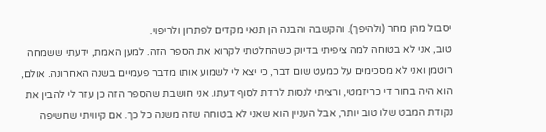יסבול מהן מחר (ולהיפך). והקשבה והבנה הן תנאי מקדים לפתרון ולריפוי.
טוב, אני לא בטוחה למה ציפיתי בדיוק כשהחלטתי לקרוא את הספר הזה. למען האמת, ידעתי ששמחה רוטמן ואני לא מסכימים על כמעט שום דבר, כי יצא לי לשמוע אותו מדבר פעמיים בשנה האחרונה. אולם, הוא היה בחור די כריזמטי, ורציתי לנסות לרדת לסוף דעתו. אני חושבת שהספר הזה כן עזר לי להבין את נקודת המבט שלו טוב יותר, אבל העניין הוא שאני לא בטוחה שזה משנה כל כך. אם קיוויתי שחשיפה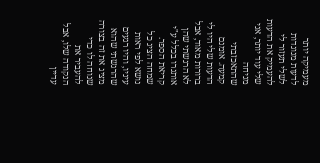מעמיקה יותר לדעות מנוגדות לשלי תעזור לי להעמיק את הדעות שלי עוד יותר, אני מניחה שהתאכזבתי קמעה. אומנם הדעות שלי היו לי ברורות מאוד, אבל לא הרגשתי שהן אותגרו בכלל ע"י קריאת הספר. שמחה הציג כל נושא לפי ראות עיניו, והיו רגעים שהרגשתי שהוא מציג את זה בצורה שנוחה לו כדי להעביר את הנקודה שלו, אבל עדיין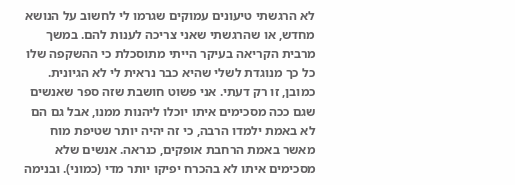לא הרגשתי טיעונים עמוקים שגרמו לי לחשוב על הנושא מחדש, או שהרגשתי שאני צריכה לענות להם. במשך מרבית הקריאה בעיקר הייתי מתוסכלת כי ההשקפה שלו כל כך מנוגדת לשלי שהיא כבר נראית לי לא הגיונית. כמובן, זו רק דעתי. אני פשוט חושבת שזה ספר שאנשים שגם ככה מסכימים איתו יוכלו ליהנות ממנו, אבל גם הם לא באמת ילמדו הרבה, כי זה יהיה יותר שטיפת מוח מאשר באמת הרחבת אופקים, כנראה. אנשים שלא מסכימים איתו לא בהכרח יפיקו יותר מדי (כמוני). ובנימה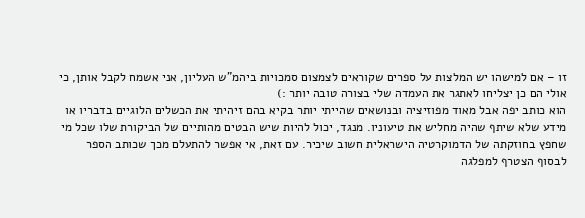זו – אם למישהו יש המלצות על ספרים שקוראים לצמצום סמכויות ביהמ"ש העליון, אני אשמח לקבל אותן, כי אולי הם כן יצליחו לאתגר את העמדה שלי בצורה טובה יותר :)
הוא כותב יפה אבל מאוד מפוזיציה ובנושאים שהייתי יותר בקיא בהם זיהיתי את הכשלים הלוגיים בדבריו או מידע שלא שיתף שהיה מחליש את טיעוניו. מנגד, יכול להיות שיש הבטים מהותיים של הביקורת שלו שכל מי שחפץ בחוזקתה של הדמוקרטיה הישראלית חשוב שיכיר. עם זאת, אי אפשר להתעלם מכך שכותב הספר לבסוף הצטרף למפלגה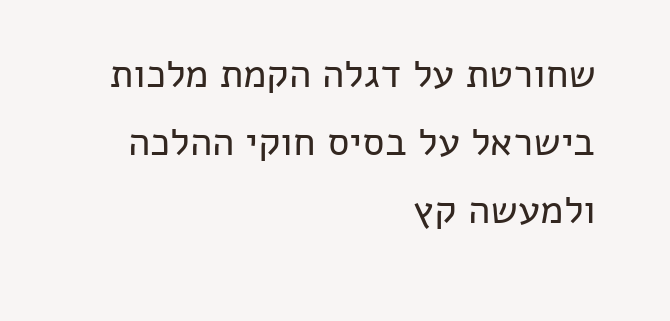שחורטת על דגלה הקמת מלכות בישראל על בסיס חוקי ההלכה ולמעשה קץ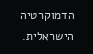הדמוקרטיה הישראלית.